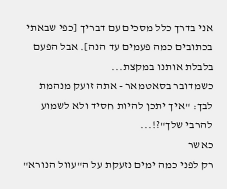אני בדרך כלל מסכים עם דבריך [כפי שבאתי בכתובים כמה פעמים עד הנה]. אבל הפעם בלבלת אותנו במקצת...
כשמדובר בסאטמאר - אתה זועק מנהמת לבך: "איך יתכן להיות חסיד ולא לשמוע להרבי שלך"?!...
כאשר
רק לפני כמה ימים נזעקת על ה"עוול הנורא"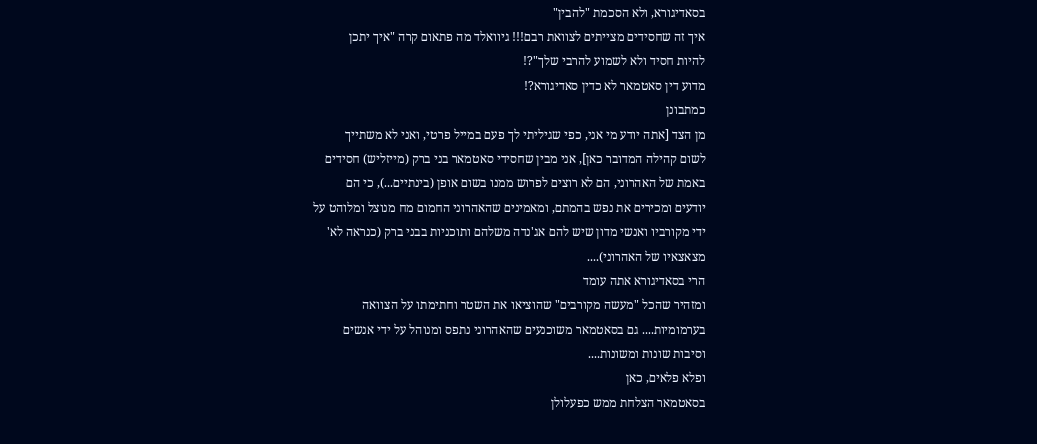בסאדיגורא, ולא הסכמת "להבין"
איך זה שחסידים מצייתים לצוואת רבם!!! גיוואלד מה פתאום קרה "איך יתכן
להיות חסיד ולא לשמוע להרבי שלך"?!
מדוע דין סאטמאר לא כדין סאדיגורא?!
כמתבונן
מן הצד [אתה יודע מי אני, כפי שגיליתי לך פעם במייל פרטי, ואני לא משתייך
לשום קהילה המדובר כאן], אני מבין שחסידי סאטמאר בני ברק (מייזליש) חסידים
באמת של האהרוני, הם לא רוצים לפרוש ממנו בשום אופן (בינתיים...), כי הם
יודעים ומכירים את נפש בהמתם, ומאמינים שהאהרוני החמום מח מנוצל ומלוהט על
ידי מקורביו ואנשי מדון שיש להם אג'נדה משלהם ותוכניות בבני ברק (כנראה לא'
מצאצאיו של האהרוני)....
הרי בסאדיגורא אתה עומד
ומזהיר שהכל "מעשה מקורבים" שהוציאו את השטר וחתימתו על הצוואה
בערמומיות.... גם בסאטמאר משוכנעים שהאהרוני נתפס ומנוהל על ידי אנשים
וסיבות שונות ומשונות....
ופלא פלאים, כאן
בסאטמאר הצלחת ממש כפעלולן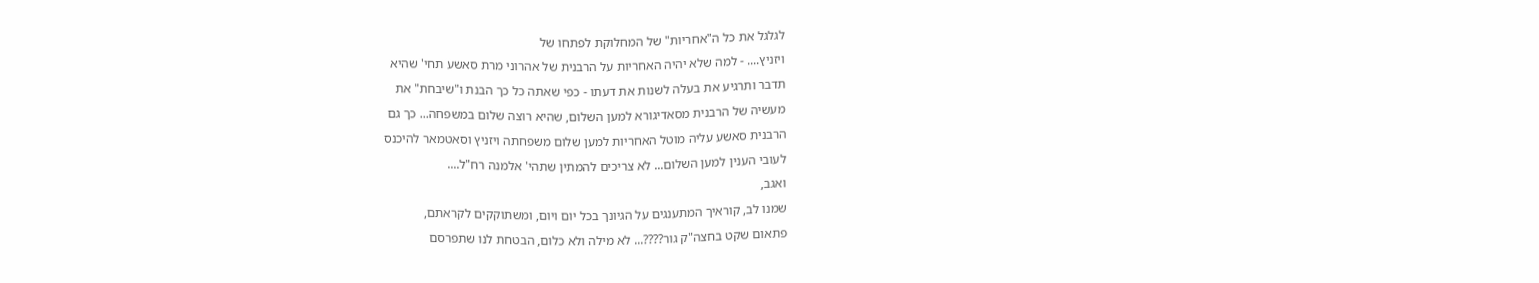לגלגל את כל ה"אחריות" של המחלוקת לפתחו של
ויזניץ.... - למה שלא יהיה האחריות על הרבנית של אהרוני מרת סאשע תחי' שהיא
תדבר ותרגיע את בעלה לשנות את דעתו - כפי שאתה כל כך הבנת ו"שיבחת" את
מעשיה של הרבנית מסאדיגורא למען השלום, שהיא רוצה שלום במשפחה... כך גם
הרבנית סאשע עליה מוטל האחריות למען שלום משפחתה ויזניץ וסאטמאר להיכנס
לעובי הענין למען השלום... לא צריכים להמתין שתהי' אלמנה רח"ל....
ואגב,
שמנו לב, קוראיך המתענגים על הגיונך בכל יום ויום, ומשתוקקים לקראתם,
פתאום שקט בחצה"ק גור????... לא מילה ולא כלום, הבטחת לנו שתפרסם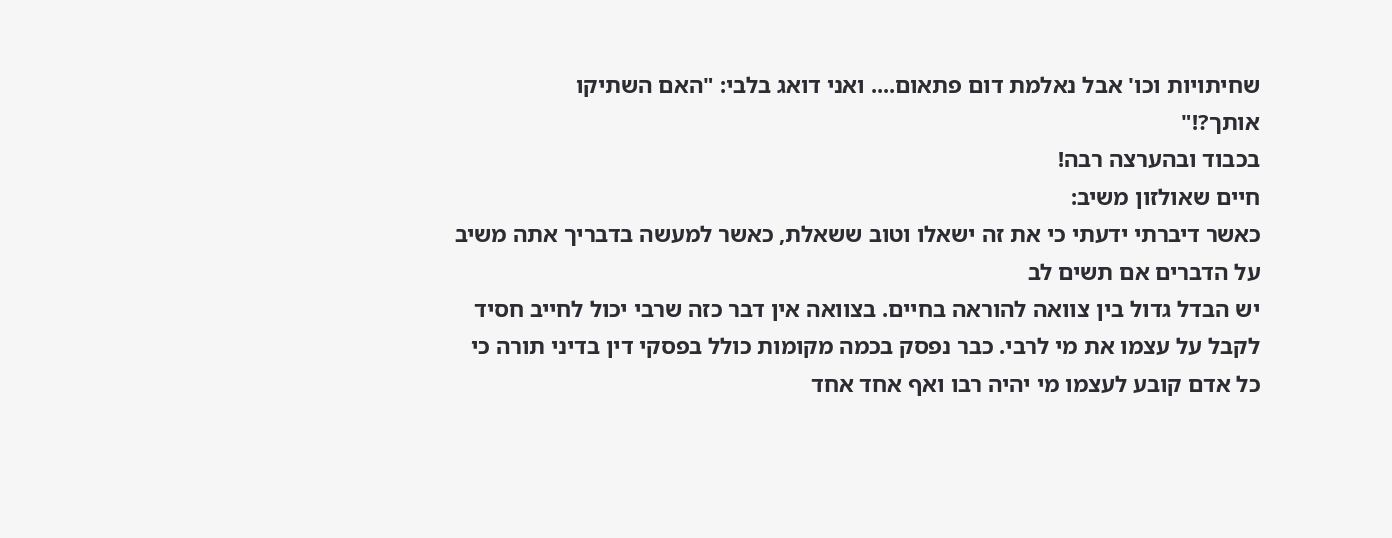שחיתויות וכו' אבל נאלמת דום פתאום.... ואני דואג בלבי: "האם השתיקו
אותך?!"
בכבוד ובהערצה רבה!
חיים שאולזון משיב:
כאשר דיברתי ידעתי כי את זה ישאלו וטוב ששאלת, כאשר למעשה בדבריך אתה משיב על הדברים אם תשים לב
יש הבדל גדול בין צוואה להוראה בחיים. בצוואה אין דבר כזה שרבי יכול לחייב חסיד לקבל על עצמו את מי לרבי. כבר נפסק בכמה מקומות כולל בפסקי דין בדיני תורה כי כל אדם קובע לעצמו מי יהיה רבו ואף אחד אחד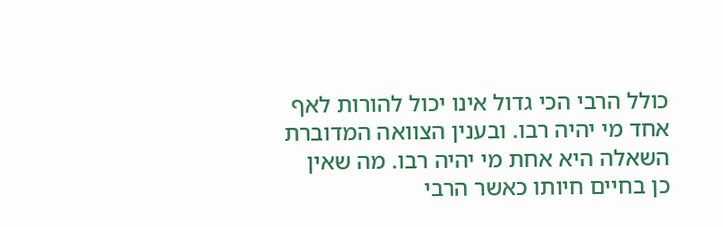כולל הרבי הכי גדול אינו יכול להורות לאף אחד מי יהיה רבו. ובענין הצוואה המדוברת השאלה היא אחת מי יהיה רבו. מה שאין כן בחיים חיותו כאשר הרבי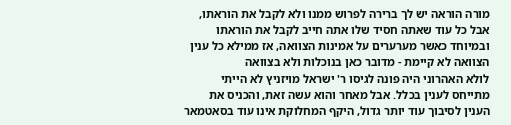מורה הוראה יש לך ברירה לפרוש ממנו ולא לקבל את הוראתו, אבל כל עוד שאתה חסיד שלו אתה חייב לקבל את הוראתו
ובמיוחד כאשר מערערים על אמינות הצוואה, אז ממילא כל ענין הצוואה לא קיימת - מדובר כאן בנוכלות ולא בצוואה
לולא האהרוני היה פונה לגיסו ר' ישראל מויזניץ לא הייתי מתייחס לענין בכלל. אבל מאחר והוא עשה זאת, והכניס את הענין לסיבוך עוד יותר גדול, היקף המחלוקת אינו עוד בסאטמאר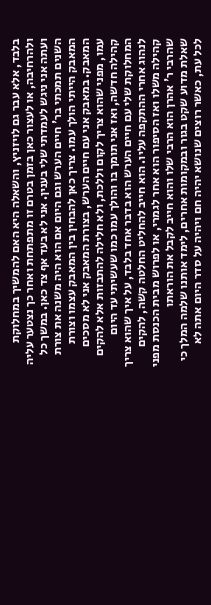בלבד, אלא עבר גם לויזניץ, והשאלה היא האם להמשיך במחלוקת ולהרחיבה, או לעצור כאן בזמן בטרם זו מתפתחת ואחר כך נצטער עליה
ועתה אני ניגש לעמדתי שלי בענין. אני לא בעד אף צד כאן. במשך כל השנים תמכתי בר' חיים הערש וגם היום אם הוא היה משנה את צורת המאבק הייתי הולך עמו. צריך כאן להבחין בין המאבק עצמו וצורת המאבק. במאבק אני עם חיים הערש, בצורת המאבק אני לא מסכים עמו, מפני שהוא צריך לקום וללכת, ולא חלילה להתבזות אלא להקים קהילה חדשה, ואז אני תומך בו והולך עמו כמו שעשיתי עד היום
המחלוקת שלי עם חיים הערש הוא בדבר אחד בלבד, על איך שהוא צריך לנהוג אחרי ההתקפה עליו. הוא חייב להחליט החלטה קשה, להקים קהילה משלו ואז הסיפור הוא אחר לגמרי, או לפרוש מבית הכנסת מפני שהרבי ר' אהרן הוא הרבי שלו והוא חייב לקבל את הוראתו
שאלת מדוע שקט בגור ובמקומות אחרים, לימד אותנו שלמה המלך כי לכל עת, כאשר רוצים שנושא יהיה חם ויהיה על סדר היום אתה לא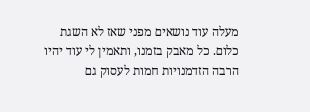מעלה עוד נושאים מפני שאז לא השגת כלום. כל מאבק בזמנו, ותאמין לי עוד יהיו הרבה הזדמנויות חמות לעסוק גם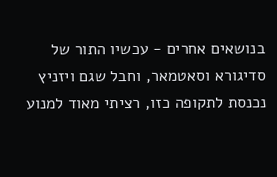בנושאים אחרים - עכשיו התור של סדיגורא וסאטמאר, וחבל שגם ויזניץ נכנסת לתקופה כזו, רציתי מאוד למנוע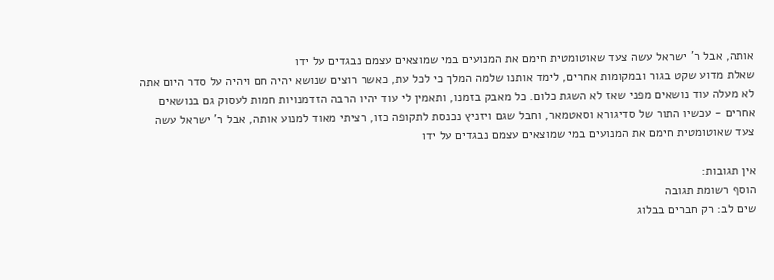אותה, אבל ר' ישראל עשה צעד שאוטומטית חימם את המנועים במי שמוצאים עצמם נבגדים על ידו
שאלת מדוע שקט בגור ובמקומות אחרים, לימד אותנו שלמה המלך כי לכל עת, כאשר רוצים שנושא יהיה חם ויהיה על סדר היום אתה לא מעלה עוד נושאים מפני שאז לא השגת כלום. כל מאבק בזמנו, ותאמין לי עוד יהיו הרבה הזדמנויות חמות לעסוק גם בנושאים אחרים - עכשיו התור של סדיגורא וסאטמאר, וחבל שגם ויזניץ נכנסת לתקופה כזו, רציתי מאוד למנוע אותה, אבל ר' ישראל עשה צעד שאוטומטית חימם את המנועים במי שמוצאים עצמם נבגדים על ידו

אין תגובות:
הוסף רשומת תגובה
שים לב: רק חברים בבלוג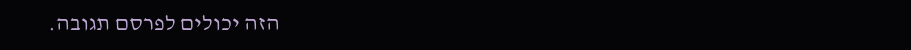הזה יכולים לפרסם תגובה.